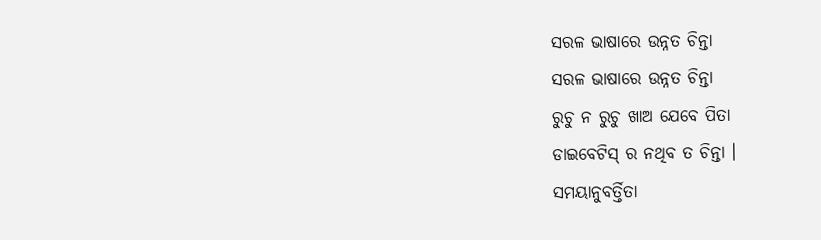ସରଳ ଭାଷାରେ ଉନ୍ନତ ଚିନ୍ତା
ସରଳ ଭାଷାରେ ଉନ୍ନତ ଚିନ୍ତା
ରୁଚୁ ନ ରୁଚୁ ଖାଅ ଯେବେ ପିତା
ଡାଇବେଟିସ୍ ର ନଥିବ ତ ଚିନ୍ତା ।
ସମୟାନୁବର୍ତ୍ତିତା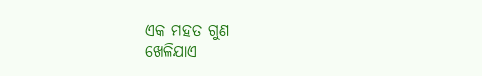ଏକ ମହତ ଗୁଣ
ଖେଳିଯାଏ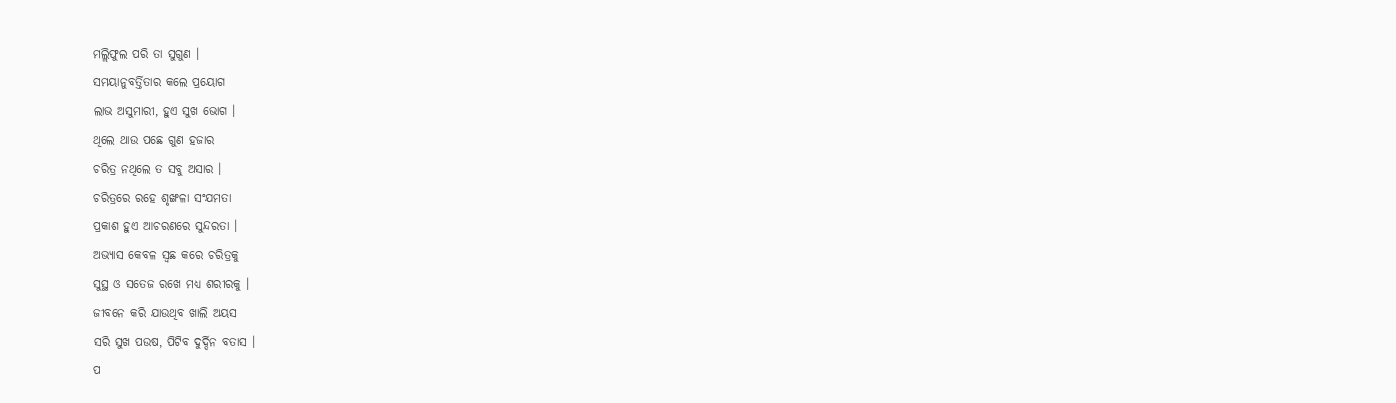ମଲ୍ଲିଫୁଲ ପରି ତା ସୁଗୁଣ ।
ସମୟାନୁବର୍ତ୍ତିତାର କଲେ ପ୍ରୟୋଗ
ଲାଭ ଅସୁମାରୀ, ହୁଏ ସୁଖ ଭୋଗ ।
ଥିଲେ ଥାଉ ପଛେ ଗୁଣ ହଜାର
ଚରିତ୍ର ନଥିଲେ ତ ସବୁ ଅସାର ।
ଚରିତ୍ରରେ ରହେ ଶୃଙ୍ଖଳା ସଂଯମତା
ପ୍ରକାଶ ହୁଏ ଆଚରଣରେ ସୁନ୍ଦରତା ।
ଅଭ୍ୟାସ କେବଳ ସ୍ଵଛ କରେ ଚରିତ୍ରକୁ
ସୁସ୍ଥ ଓ ସତେଜ ରଖେ ମଧ୍ୟ ଶରୀରକୁ ।
ଜୀବନେ କରି ଯାଉଥିବ ଖାଲି ଅୟସ
ସରି ସୁଖ ପଉଷ, ପିଟିବ ଦୁର୍ଦ୍ଦିନ ବତାସ ।
ପ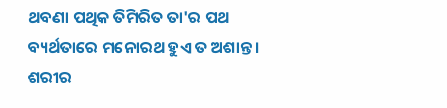ଥବଣା ପଥିକ ତିମିରିତ ତା'ର ପଥ
ବ୍ୟର୍ଥତାରେ ମନୋରଥ ହୁଏ ତ ଅଶାନ୍ତ ।
ଶରୀର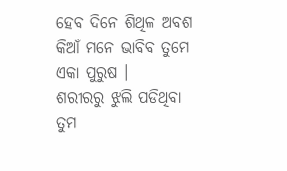ହେବ ଦିନେ ଶିଥିଳ ଅବଶ
କିଆଁ ମନେ ଭାବିବ ତୁମେ ଏକା ପୁରୁଷ ।
ଶରୀରରୁ ଝୁଲି ପଡିଥିବା ତୁମ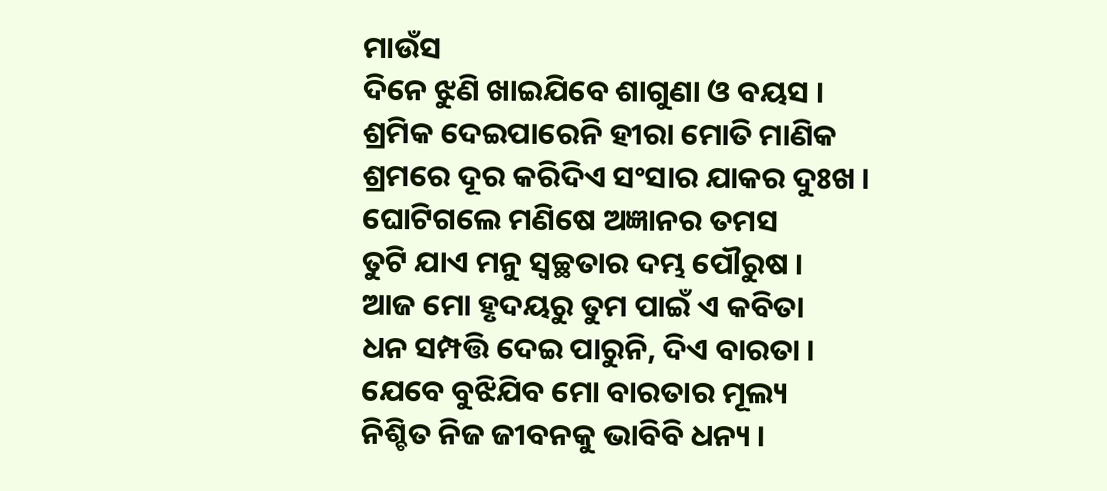ମାଉଁସ
ଦିନେ ଝୁଣି ଖାଇଯିବେ ଶାଗୁଣା ଓ ବୟସ ।
ଶ୍ରମିକ ଦେଇପାରେନି ହୀରା ମୋତି ମାଣିକ
ଶ୍ରମରେ ଦୂର କରିଦିଏ ସଂସାର ଯାକର ଦୁଃଖ ।
ଘୋଟିଗଲେ ମଣିଷେ ଅଜ୍ଞାନର ତମସ
ତୁଟି ଯାଏ ମନୁ ସ୍ୱଚ୍ଛତାର ଦମ୍ଭ ପୌରୁଷ ।
ଆଜ ମୋ ହୃଦୟରୁ ତୁମ ପାଇଁ ଏ କବିତା
ଧନ ସମ୍ପତ୍ତି ଦେଇ ପାରୁନି, ଦିଏ ବାରତା ।
ଯେବେ ବୁଝିଯିବ ମୋ ବାରତାର ମୂଲ୍ୟ
ନିଶ୍ଚିତ ନିଜ ଜୀବନକୁ ଭାବିବି ଧନ୍ୟ ।